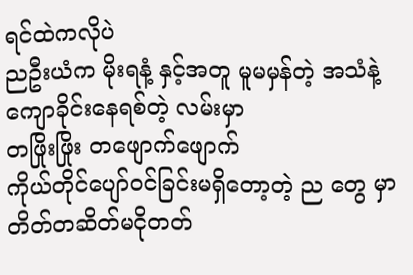ရင်ထဲကလိုပဲ
ညဦးယံက မိုးရနံ့ နှင့်အတူ မူမမှန်တဲ့ အသံနဲ့
ကျောခိုင်းနေရစ်တဲ့ လမ်းမှာ
တဖြိုးဖြိုး တဖျောက်ဖျောက်
ကိုယ်တိုင်ပျော်ဝင်ခြင်းမရှိတော့တဲ့ ည တွေ မှာ တိတ်တဆိတ်မငိုတတ်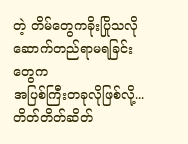တဲ့ တိမ်တွေကခိုးပြိုသလို
ဆောက်တည်ရာမရခြင်းတွေက
အပြစ်ကြီးတခုလိုဖြစ်လို့...
တိတ်တိတ်ဆိတ်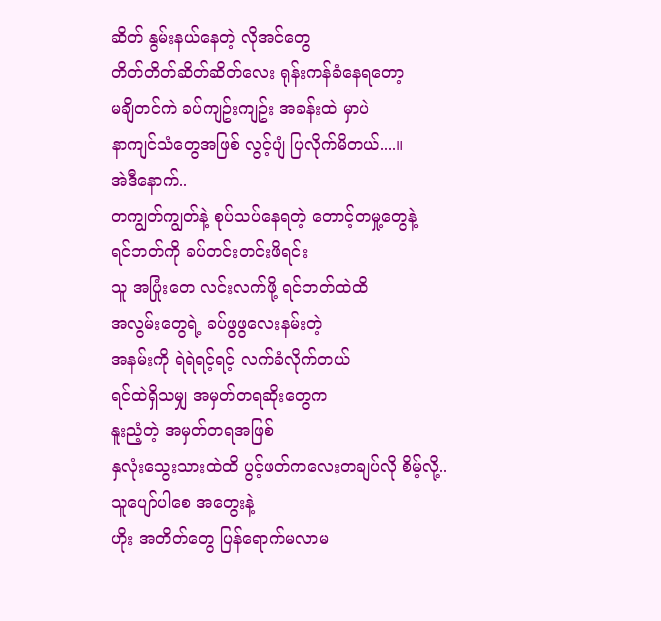ဆိတ် နွမ်းနယ်နေတဲ့ လိုအင်တွေ
တိတ်တိတ်ဆိတ်ဆိတ်လေး ရုန်းကန်ခံနေရတော့
မချိတင်ကဲ ခပ်ကျဥ်းကျဥ်း အခန်းထဲ မှာပဲ
နာကျင်သံတွေအဖြစ် လွင့်ပျံ ပြလိုက်မိတယ်....။
အဲဒီနောက်..
တကျွတ်ကျွတ်နဲ့ စုပ်သပ်နေရတဲ့ တောင့်တမှု့တွေနဲ့
ရင်ဘတ်ကို ခပ်တင်းတင်းဖိရင်း
သူ အပြုံးတေ လင်းလက်ဖို့ ရင်ဘတ်ထဲထိ
အလွမ်းတွေရဲ့ ခပ်ဖွဖွလေးနမ်းတဲ့
အနမ်းကို ရဲရဲရင့်ရင့် လက်ခံလိုက်တယ်
ရင်ထဲရှိသမျှ အမှတ်တရဆိုးတွေက
နူးညံ့တဲ့ အမှတ်တရအဖြစ်
နှလုံးသွေးသားထဲထိ ပွင့်ဖတ်ကလေးတချပ်လို စိမ့်လို့..
သူပျော်ပါစေ အတွေးနဲ့
ဟိုး အတိတ်တွေ ပြန်ရောက်မလာမ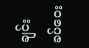ချင်း
ခပ်ဝေး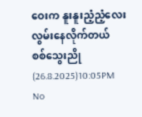ဝေးက နူးနူးညံ့ညံ့လေး လွမ်းနေလိုက်တယ်
စစ်သွေးညို (26.8.2025)10:05PM
No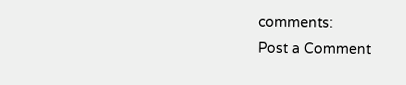comments:
Post a Comment